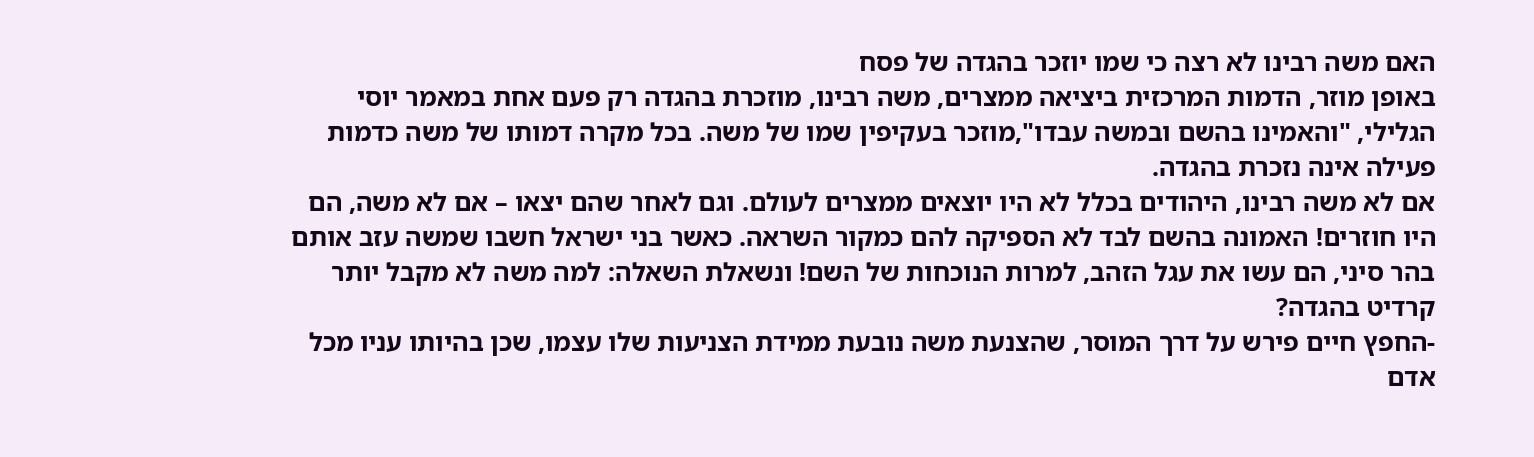האם משה רבינו לא רצה כי שמו יוזכר בהגדה של פסח
באופן מוזר, הדמות המרכזית ביציאה ממצרים, משה רבינו, מוזכרת בהגדה רק פעם אחת במאמר יוסי הגלילי, "והאמינו בהשם ובמשה עבדו",מוזכר בעקיפין שמו של משה. בכל מקרה דמותו של משה כדמות פעילה אינה נזכרת בהגדה.
אם לא משה רבינו, היהודים בכלל לא היו יוצאים ממצרים לעולם. וגם לאחר שהם יצאו – אם לא משה, הם היו חוזרים! האמונה בהשם לבד לא הספיקה להם כמקור השראה. כאשר בני ישראל חשבו שמשה עזב אותם בהר סיני, הם עשו את עגל הזהב, למרות הנוכחות של השם! ונשאלת השאלה: למה משה לא מקבל יותר קרדיט בהגדה?
-החפץ חיים פירש על דרך המוסר, שהצנעת משה נובעת ממידת הצניעות שלו עצמו, שכן בהיותו עניו מכל אדם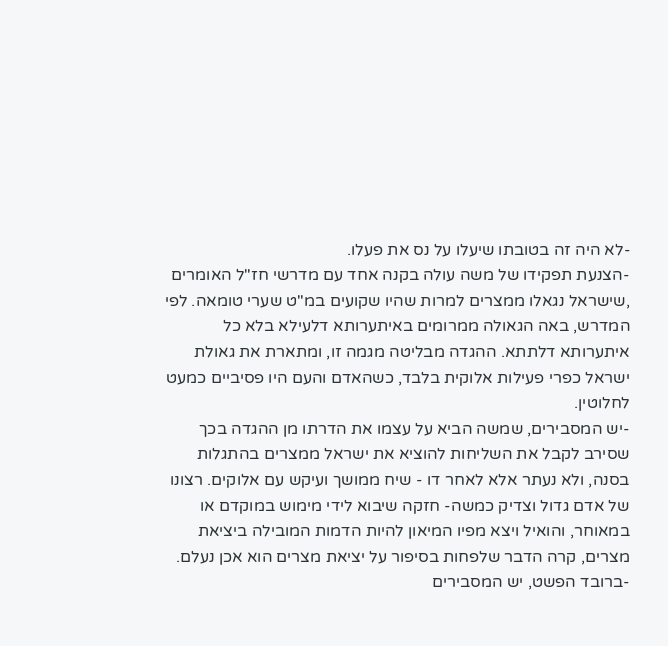-לא היה זה בטובתו שיעלו על נס את פעלו.
-הצנעת תפקידו של משה עולה בקנה אחד עם מדרשי חז"ל האומרים ,שישראל נגאלו ממצרים למרות שהיו שקועים במ"ט שערי טומאה. לפי המדרש, באה הגאולה ממרומים באיתערותא דלעילא בלא כל איתערותא דלתתא. ההגדה מבליטה מגמה זו, ומתארת את גאולת ישראל כפרי פעילות אלוקית בלבד, כשהאדם והעם היו פסיביים כמעט לחלוטין.
-יש המסבירים, שמשה הביא על עצמו את הדרתו מן ההגדה בכך שסירב לקבל את השליחות להוציא את ישראל ממצרים בהתגלות בסנה, ולא נעתר אלא לאחר דו - שיח ממושך ועיקש עם אלוקים. רצונו של אדם גדול וצדיק כמשה- חזקה שיבוא לידי מימוש במוקדם או במאוחר, והואיל ויצא מפיו המיאון להיות הדמות המובילה ביציאת מצרים, קרה הדבר שלפחות בסיפור על יציאת מצרים הוא אכן נעלם.
-ברובד הפשט, יש המסבירים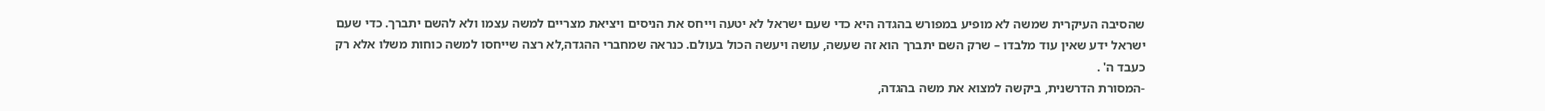שהסיבה העיקרית שמשה לא מופיע במפורש בהגדה היא כדי שעם ישראל לא יטעה וייחס את הניסים ויציאת מצריים למשה עצמו ולא להשם יתברך. כדי שעם ישראל ידע שאין עוד מלבדו – שרק השם יתברך הוא זה שעשה, עושה ויעשה הכול בעולם. כנראה שמחברי ההגדה,לא רצה שייחסו למשה כוחות משלו אלא רק כעבד ה' .
-המסורת הדרשנית, ביקשה למצוא את משה בהגדה,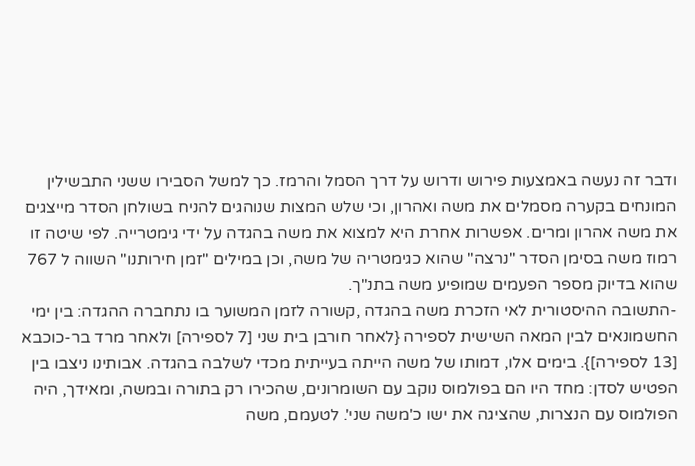ודבר זה נעשה באמצעות פירוש ודרוש על דרך הסמל והרמז. כך למשל הסבירו ששני התבשילין המונחים בקערה מסמלים את משה ואהרון, וכי שלש המצות שנוהגים להניח בשולחן הסדר מייצגים את משה אהרון ומרים. אפשרות אחרת היא למצוא את משה בהגדה על ידי גימטרייה. לפי שיטה זו רמוז משה בסימן הסדר "נרצה" שהוא כגימטריה של משה, וכן במילים "זמן חירותנו" השווה ל 767 שהוא בדיוק מספר הפעמים שמופיע משה בתנ"ך.
-התשובה ההיסטורית לאי הזכרת משה בהגדה ,קשורה לזמן המשוער בו נתחברה ההגדה: בין ימי החשמונאים לבין המאה השישית לספירה {לאחר חורבן בית שני [7 לספירה] ולאחר מרד בר-כוכבא [13 לספירה]}. בימים אלו, דמותו של משה הייתה בעייתית מכדי לשלבה בהגדה. אבותינו ניצבו בין הפטיש לסדן: מחד היו הם בפולמוס נוקב עם השומרונים, שהכירו רק בתורה ובמשה, ומאידך, היה הפולמוס עם הנצרות, שהציגה את ישו כ'משה שני'. לטעמם, משה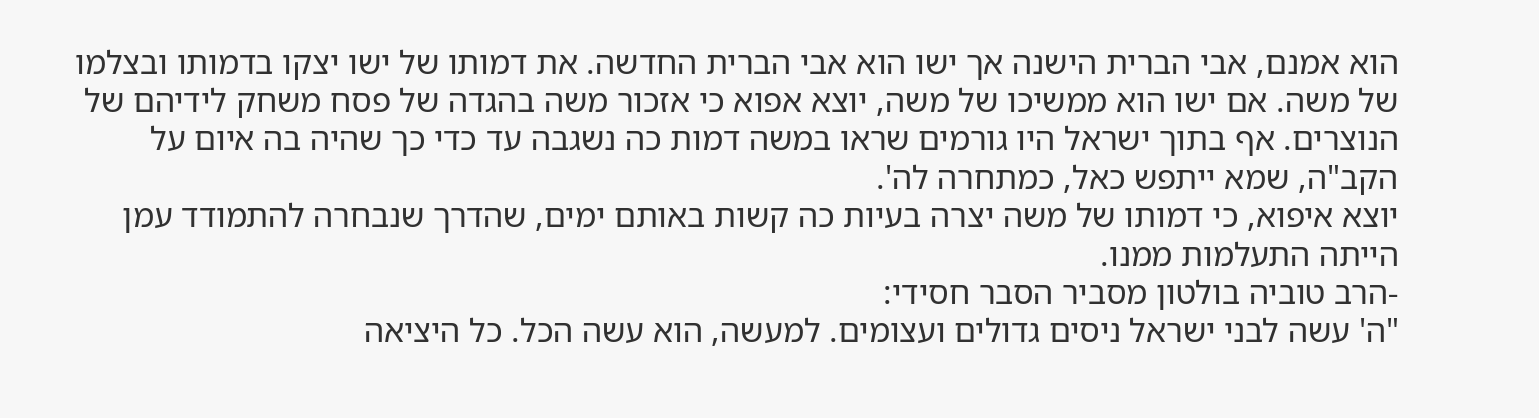הוא אמנם, אבי הברית הישנה אך ישו הוא אבי הברית החדשה. את דמותו של ישו יצקו בדמותו ובצלמו של משה. אם ישו הוא ממשיכו של משה, יוצא אפוא כי אזכור משה בהגדה של פסח משחק לידיהם של הנוצרים. אף בתוך ישראל היו גורמים שראו במשה דמות כה נשגבה עד כדי כך שהיה בה איום על הקב"ה, שמא ייתפש כאל, כמתחרה לה'.
יוצא איפוא, כי דמותו של משה יצרה בעיות כה קשות באותם ימים, שהדרך שנבחרה להתמודד עמן הייתה התעלמות ממנו.
-הרב טוביה בולטון מסביר הסבר חסידי:
"ה' עשה לבני ישראל ניסים גדולים ועצומים. למעשה, הוא עשה הכל. כל היציאה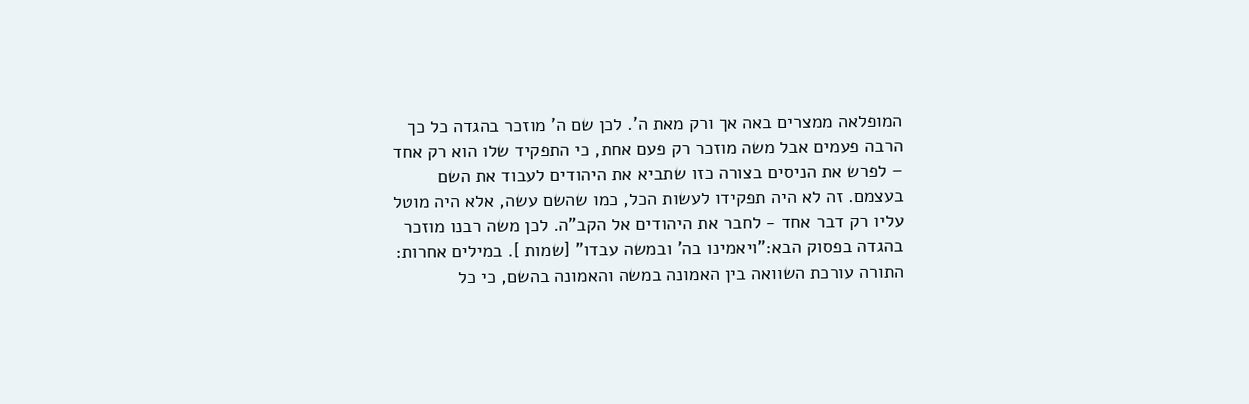המופלאה ממצרים באה אך ורק מאת ה'. לכן שם ה' מוזכר בהגדה כל כך הרבה פעמים אבל משה מוזכר רק פעם אחת, כי התפקיד שלו הוא רק אחד – לפרש את הניסים בצורה כזו שתביא את היהודים לעבוד את השם בעצמם. זה לא היה תפקידו לעשות הכל, כמו שהשם עשה, אלא היה מוטל עליו רק דבר אחד - לחבר את היהודים אל הקב"ה. לכן משה רבנו מוזכר בהגדה בפסוק הבא:"ויאמינו בה' ובמשה עבדו" [שמות ]. במילים אחרות: התורה עורכת השוואה בין האמונה במשה והאמונה בהשם, כי כל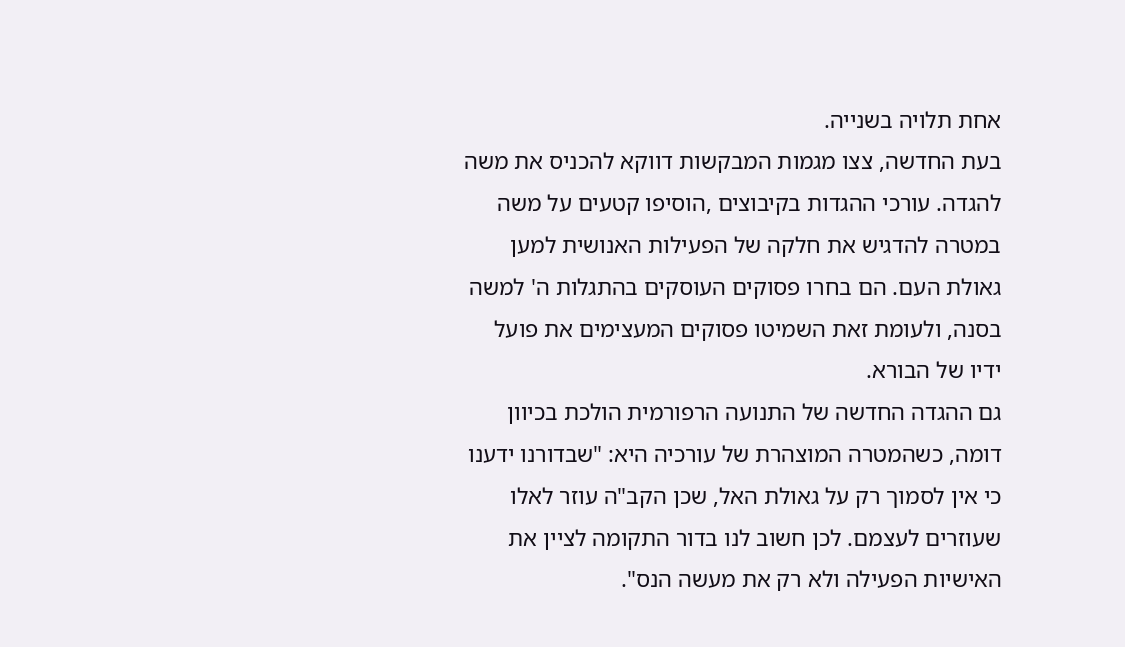אחת תלויה בשנייה.
בעת החדשה, צצו מגמות המבקשות דווקא להכניס את משה להגדה. עורכי ההגדות בקיבוצים ,הוסיפו קטעים על משה במטרה להדגיש את חלקה של הפעילות האנושית למען גאולת העם. הם בחרו פסוקים העוסקים בהתגלות ה' למשה בסנה, ולעומת זאת השמיטו פסוקים המעצימים את פועל ידיו של הבורא.
גם ההגדה החדשה של התנועה הרפורמית הולכת בכיוון דומה, כשהמטרה המוצהרת של עורכיה היא: "שבדורנו ידענו כי אין לסמוך רק על גאולת האל, שכן הקב"ה עוזר לאלו שעוזרים לעצמם. לכן חשוב לנו בדור התקומה לציין את האישיות הפעילה ולא רק את מעשה הנס".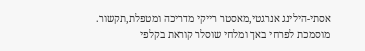אסתי-הילינג אנרגטי,מאסטר רייקי מדריכה ומטפלת,תקשור. מוסמכת לפרחי באך ומלחי שוסלר קוראת בקלפי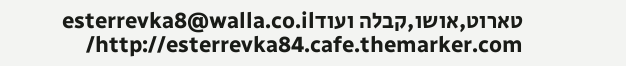טארוט,אושו,קבלה ועודesterrevka8@walla.co.il http://esterrevka84.cafe.themarker.com/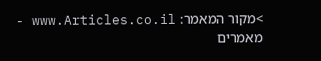>מקור המאמר: www.Articles.co.il - מאמרים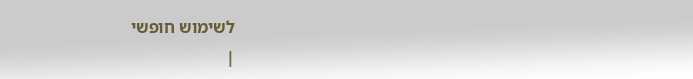לשימוש חופשי
|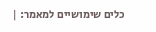כלים שימושיים למאמר: |